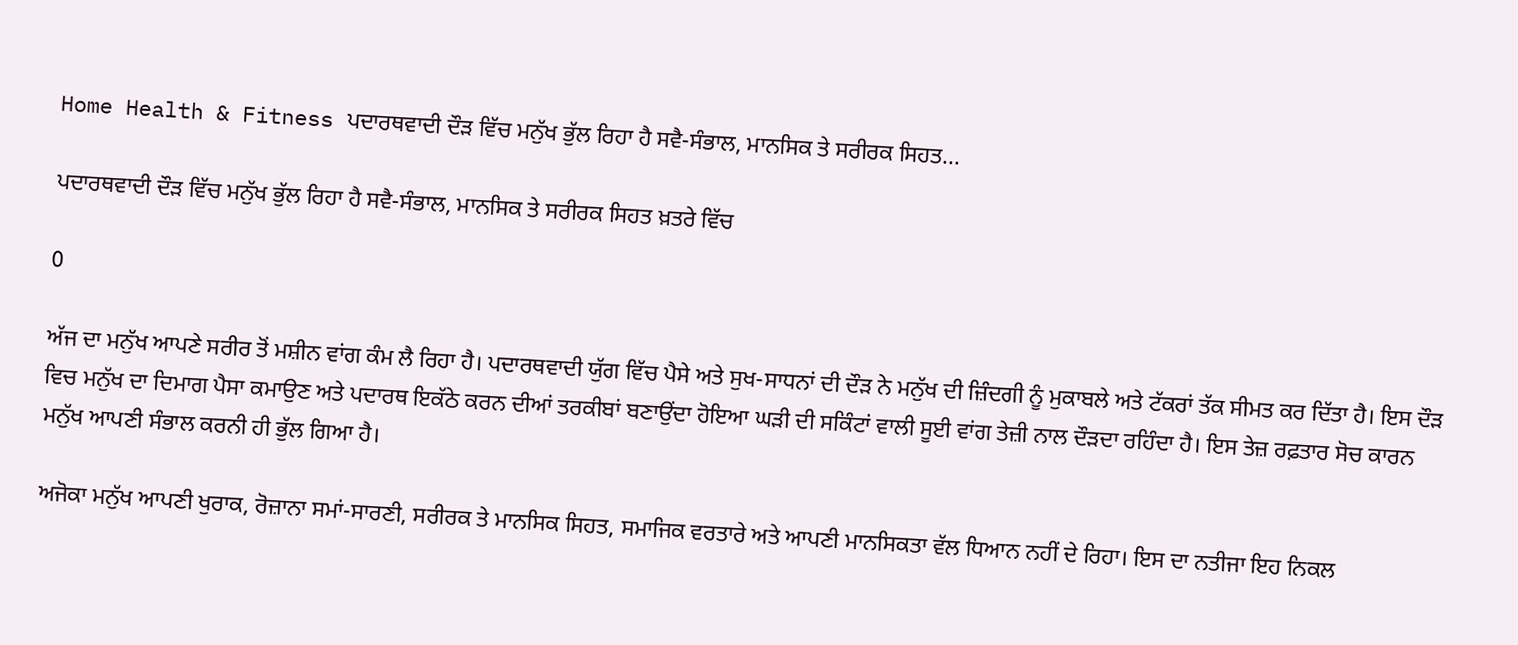Home Health & Fitness ਪਦਾਰਥਵਾਦੀ ਦੌੜ ਵਿੱਚ ਮਨੁੱਖ ਭੁੱਲ ਰਿਹਾ ਹੈ ਸਵੈ-ਸੰਭਾਲ, ਮਾਨਸਿਕ ਤੇ ਸਰੀਰਕ ਸਿਹਤ...

ਪਦਾਰਥਵਾਦੀ ਦੌੜ ਵਿੱਚ ਮਨੁੱਖ ਭੁੱਲ ਰਿਹਾ ਹੈ ਸਵੈ-ਸੰਭਾਲ, ਮਾਨਸਿਕ ਤੇ ਸਰੀਰਕ ਸਿਹਤ ਖ਼ਤਰੇ ਵਿੱਚ

0

ਅੱਜ ਦਾ ਮਨੁੱਖ ਆਪਣੇ ਸਰੀਰ ਤੋਂ ਮਸ਼ੀਨ ਵਾਂਗ ਕੰਮ ਲੈ ਰਿਹਾ ਹੈ। ਪਦਾਰਥਵਾਦੀ ਯੁੱਗ ਵਿੱਚ ਪੈਸੇ ਅਤੇ ਸੁਖ-ਸਾਧਨਾਂ ਦੀ ਦੌੜ ਨੇ ਮਨੁੱਖ ਦੀ ਜ਼ਿੰਦਗੀ ਨੂੰ ਮੁਕਾਬਲੇ ਅਤੇ ਟੱਕਰਾਂ ਤੱਕ ਸੀਮਤ ਕਰ ਦਿੱਤਾ ਹੈ। ਇਸ ਦੌੜ ਵਿਚ ਮਨੁੱਖ ਦਾ ਦਿਮਾਗ ਪੈਸਾ ਕਮਾਉਣ ਅਤੇ ਪਦਾਰਥ ਇਕੱਠੇ ਕਰਨ ਦੀਆਂ ਤਰਕੀਬਾਂ ਬਣਾਉਂਦਾ ਹੋਇਆ ਘੜੀ ਦੀ ਸਕਿੰਟਾਂ ਵਾਲੀ ਸੂਈ ਵਾਂਗ ਤੇਜ਼ੀ ਨਾਲ ਦੌੜਦਾ ਰਹਿੰਦਾ ਹੈ। ਇਸ ਤੇਜ਼ ਰਫ਼ਤਾਰ ਸੋਚ ਕਾਰਨ ਮਨੁੱਖ ਆਪਣੀ ਸੰਭਾਲ ਕਰਨੀ ਹੀ ਭੁੱਲ ਗਿਆ ਹੈ।

ਅਜੋਕਾ ਮਨੁੱਖ ਆਪਣੀ ਖੁਰਾਕ, ਰੋਜ਼ਾਨਾ ਸਮਾਂ-ਸਾਰਣੀ, ਸਰੀਰਕ ਤੇ ਮਾਨਸਿਕ ਸਿਹਤ, ਸਮਾਜਿਕ ਵਰਤਾਰੇ ਅਤੇ ਆਪਣੀ ਮਾਨਸਿਕਤਾ ਵੱਲ ਧਿਆਨ ਨਹੀਂ ਦੇ ਰਿਹਾ। ਇਸ ਦਾ ਨਤੀਜਾ ਇਹ ਨਿਕਲ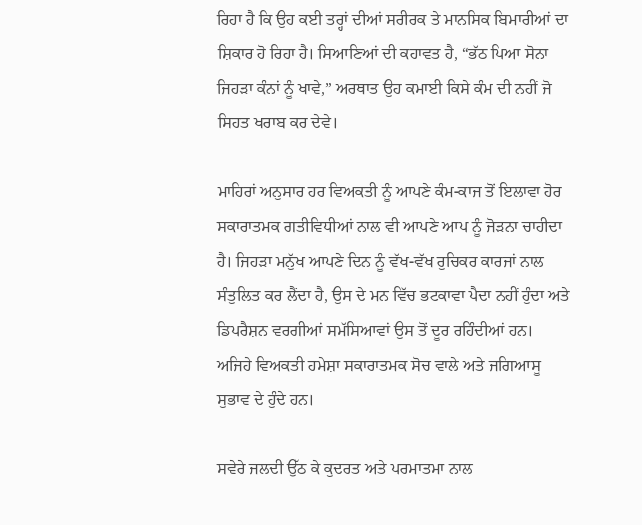ਰਿਹਾ ਹੈ ਕਿ ਉਹ ਕਈ ਤਰ੍ਹਾਂ ਦੀਆਂ ਸਰੀਰਕ ਤੇ ਮਾਨਸਿਕ ਬਿਮਾਰੀਆਂ ਦਾ ਸ਼ਿਕਾਰ ਹੋ ਰਿਹਾ ਹੈ। ਸਿਆਣਿਆਂ ਦੀ ਕਹਾਵਤ ਹੈ, “ਭੱਠ ਪਿਆ ਸੋਨਾ ਜਿਹੜਾ ਕੰਨਾਂ ਨੂੰ ਖਾਵੇ,” ਅਰਥਾਤ ਉਹ ਕਮਾਈ ਕਿਸੇ ਕੰਮ ਦੀ ਨਹੀਂ ਜੋ ਸਿਹਤ ਖਰਾਬ ਕਰ ਦੇਵੇ।

ਮਾਹਿਰਾਂ ਅਨੁਸਾਰ ਹਰ ਵਿਅਕਤੀ ਨੂੰ ਆਪਣੇ ਕੰਮ-ਕਾਜ ਤੋਂ ਇਲਾਵਾ ਹੋਰ ਸਕਾਰਾਤਮਕ ਗਤੀਵਿਧੀਆਂ ਨਾਲ ਵੀ ਆਪਣੇ ਆਪ ਨੂੰ ਜੋੜਨਾ ਚਾਹੀਦਾ ਹੈ। ਜਿਹੜਾ ਮਨੁੱਖ ਆਪਣੇ ਦਿਨ ਨੂੰ ਵੱਖ-ਵੱਖ ਰੁਚਿਕਰ ਕਾਰਜਾਂ ਨਾਲ ਸੰਤੁਲਿਤ ਕਰ ਲੈਂਦਾ ਹੈ, ਉਸ ਦੇ ਮਨ ਵਿੱਚ ਭਟਕਾਵਾ ਪੈਦਾ ਨਹੀਂ ਹੁੰਦਾ ਅਤੇ ਡਿਪਰੈਸ਼ਨ ਵਰਗੀਆਂ ਸਮੱਸਿਆਵਾਂ ਉਸ ਤੋਂ ਦੂਰ ਰਹਿੰਦੀਆਂ ਹਨ। ਅਜਿਹੇ ਵਿਅਕਤੀ ਹਮੇਸ਼ਾ ਸਕਾਰਾਤਮਕ ਸੋਚ ਵਾਲੇ ਅਤੇ ਜਗਿਆਸੂ ਸੁਭਾਵ ਦੇ ਹੁੰਦੇ ਹਨ।

ਸਵੇਰੇ ਜਲਦੀ ਉੱਠ ਕੇ ਕੁਦਰਤ ਅਤੇ ਪਰਮਾਤਮਾ ਨਾਲ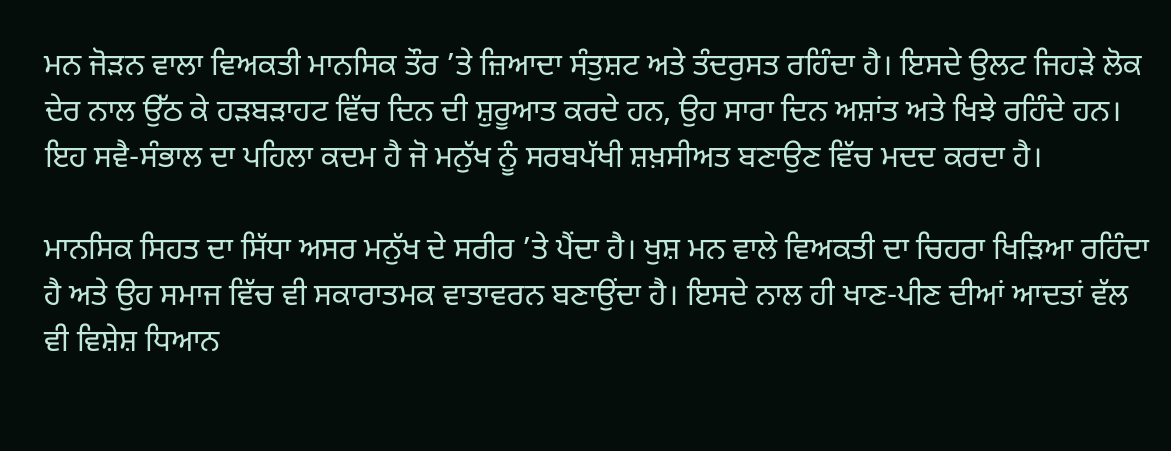ਮਨ ਜੋੜਨ ਵਾਲਾ ਵਿਅਕਤੀ ਮਾਨਸਿਕ ਤੌਰ ’ਤੇ ਜ਼ਿਆਦਾ ਸੰਤੁਸ਼ਟ ਅਤੇ ਤੰਦਰੁਸਤ ਰਹਿੰਦਾ ਹੈ। ਇਸਦੇ ਉਲਟ ਜਿਹੜੇ ਲੋਕ ਦੇਰ ਨਾਲ ਉੱਠ ਕੇ ਹੜਬੜਾਹਟ ਵਿੱਚ ਦਿਨ ਦੀ ਸ਼ੁਰੂਆਤ ਕਰਦੇ ਹਨ, ਉਹ ਸਾਰਾ ਦਿਨ ਅਸ਼ਾਂਤ ਅਤੇ ਖਿਝੇ ਰਹਿੰਦੇ ਹਨ। ਇਹ ਸਵੈ-ਸੰਭਾਲ ਦਾ ਪਹਿਲਾ ਕਦਮ ਹੈ ਜੋ ਮਨੁੱਖ ਨੂੰ ਸਰਬਪੱਖੀ ਸ਼ਖ਼ਸੀਅਤ ਬਣਾਉਣ ਵਿੱਚ ਮਦਦ ਕਰਦਾ ਹੈ।

ਮਾਨਸਿਕ ਸਿਹਤ ਦਾ ਸਿੱਧਾ ਅਸਰ ਮਨੁੱਖ ਦੇ ਸਰੀਰ ’ਤੇ ਪੈਂਦਾ ਹੈ। ਖੁਸ਼ ਮਨ ਵਾਲੇ ਵਿਅਕਤੀ ਦਾ ਚਿਹਰਾ ਖਿੜਿਆ ਰਹਿੰਦਾ ਹੈ ਅਤੇ ਉਹ ਸਮਾਜ ਵਿੱਚ ਵੀ ਸਕਾਰਾਤਮਕ ਵਾਤਾਵਰਨ ਬਣਾਉਂਦਾ ਹੈ। ਇਸਦੇ ਨਾਲ ਹੀ ਖਾਣ-ਪੀਣ ਦੀਆਂ ਆਦਤਾਂ ਵੱਲ ਵੀ ਵਿਸ਼ੇਸ਼ ਧਿਆਨ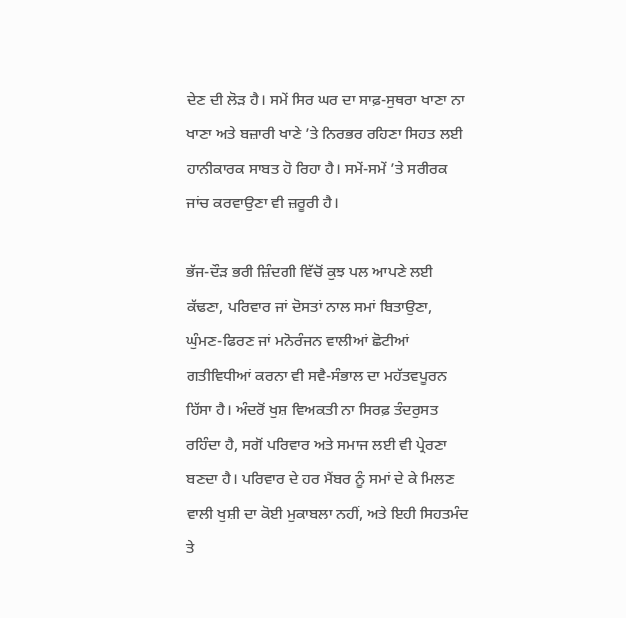ਦੇਣ ਦੀ ਲੋੜ ਹੈ। ਸਮੇਂ ਸਿਰ ਘਰ ਦਾ ਸਾਫ਼-ਸੁਥਰਾ ਖਾਣਾ ਨਾ ਖਾਣਾ ਅਤੇ ਬਜ਼ਾਰੀ ਖਾਣੇ ’ਤੇ ਨਿਰਭਰ ਰਹਿਣਾ ਸਿਹਤ ਲਈ ਹਾਨੀਕਾਰਕ ਸਾਬਤ ਹੋ ਰਿਹਾ ਹੈ। ਸਮੇਂ-ਸਮੇਂ ’ਤੇ ਸਰੀਰਕ ਜਾਂਚ ਕਰਵਾਉਣਾ ਵੀ ਜ਼ਰੂਰੀ ਹੈ।

ਭੱਜ-ਦੌੜ ਭਰੀ ਜ਼ਿੰਦਗੀ ਵਿੱਚੋਂ ਕੁਝ ਪਲ ਆਪਣੇ ਲਈ ਕੱਢਣਾ, ਪਰਿਵਾਰ ਜਾਂ ਦੋਸਤਾਂ ਨਾਲ ਸਮਾਂ ਬਿਤਾਉਣਾ, ਘੁੰਮਣ-ਫਿਰਣ ਜਾਂ ਮਨੋਰੰਜਨ ਵਾਲੀਆਂ ਛੋਟੀਆਂ ਗਤੀਵਿਧੀਆਂ ਕਰਨਾ ਵੀ ਸਵੈ-ਸੰਭਾਲ ਦਾ ਮਹੱਤਵਪੂਰਨ ਹਿੱਸਾ ਹੈ। ਅੰਦਰੋਂ ਖੁਸ਼ ਵਿਅਕਤੀ ਨਾ ਸਿਰਫ਼ ਤੰਦਰੁਸਤ ਰਹਿੰਦਾ ਹੈ, ਸਗੋਂ ਪਰਿਵਾਰ ਅਤੇ ਸਮਾਜ ਲਈ ਵੀ ਪ੍ਰੇਰਣਾ ਬਣਦਾ ਹੈ। ਪਰਿਵਾਰ ਦੇ ਹਰ ਮੈਂਬਰ ਨੂੰ ਸਮਾਂ ਦੇ ਕੇ ਮਿਲਣ ਵਾਲੀ ਖੁਸ਼ੀ ਦਾ ਕੋਈ ਮੁਕਾਬਲਾ ਨਹੀਂ, ਅਤੇ ਇਹੀ ਸਿਹਤਮੰਦ ਤੇ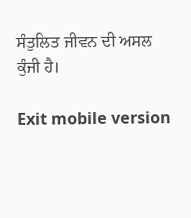ਸੰਤੁਲਿਤ ਜੀਵਨ ਦੀ ਅਸਲ ਕੁੰਜੀ ਹੈ।

Exit mobile version